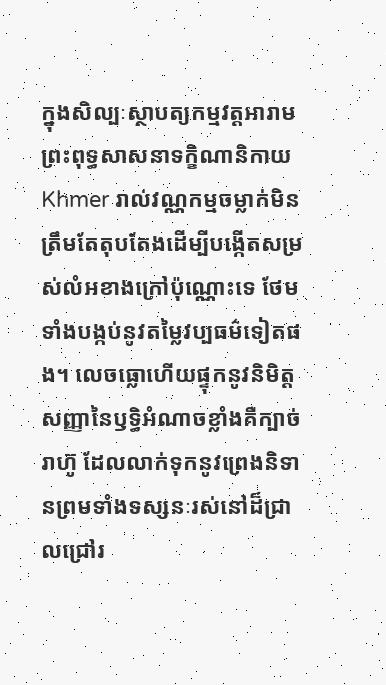ក្នុងសិល្បៈស្ថាបត្យកម្មវត្តអារាមព្រះពុទ្ធសាសនាទក្ខិណានិកាយ Khmer រាល់វណ្ណកម្មចម្លាក់មិនត្រឹមតែតុបតែងដើម្បីបង្កើតសម្រស់លំអខាងក្រៅប៉ុណ្ណោះទេ ថែមទាំងបង្កប់នូវតម្លៃវប្បធម៌ទៀតផង។ លេចធ្លោហើយផ្ទុកនូវនិមិត្តសញ្ញានៃឫទ្ធិអំណាចខ្លាំងគឺក្បាច់រាហ៊ូ ដែលលាក់ទុកនូវព្រេងនិទានព្រមទាំងទស្សនៈរស់នៅដ៏ជ្រាលជ្រៅរ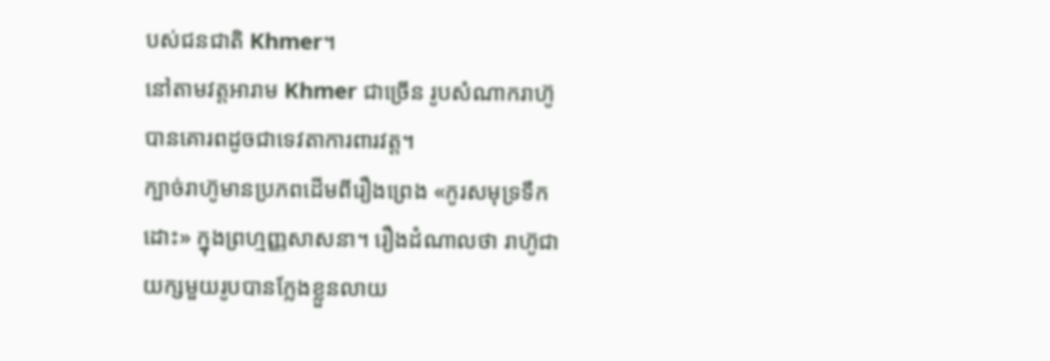បស់ជនជាតិ Khmer។
នៅតាមវត្តអារាម Khmer ជាច្រើន រូបសំណាករាហ៊ូបានគោរពដូចជាទេវតាការពារវត្ត។
ក្បាច់រាហ៊ូមានប្រភពដើមពីរឿងព្រេង «កូរសមុទ្រទឹកដោះ» ក្នុងព្រហ្មញ្ញសាសនា។ រឿងដំណាលថា រាហ៊ូជាយក្សមួយរូបបានក្លែងខ្លួនលាយ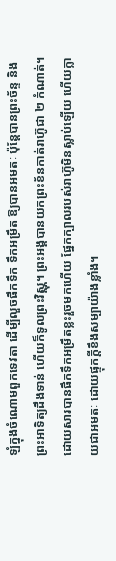ឡំក្នុងចំណោមពួកទេវតា ដើម្បីលួចផឹកទឹក ទឹកអម្រឹត ឱ្យបានអមតៈ ប៉ុន្តែបានព្រះច័ន្ទ និងព្រះអាទិត្យដឹងទាន់ ហើយក៏ទូលព្រះវិស្ណុ។ ព្រះអង្គបានយកព្រះខ័នកាត់រាហ៊ូជា ២ កំណាត់។ ដោយសារបានផឹកទឹកអម្រឹតខ្លះរួចមកហើយ ផ្នែកក្បាលរបស់រាហ៊ូមិនស្លាប់ឡើយ ហើយក្លាយជាអមតៈ ដោយផ្ទុកក្តីខឹងសម្បាយ៉ាងខ្លាំង។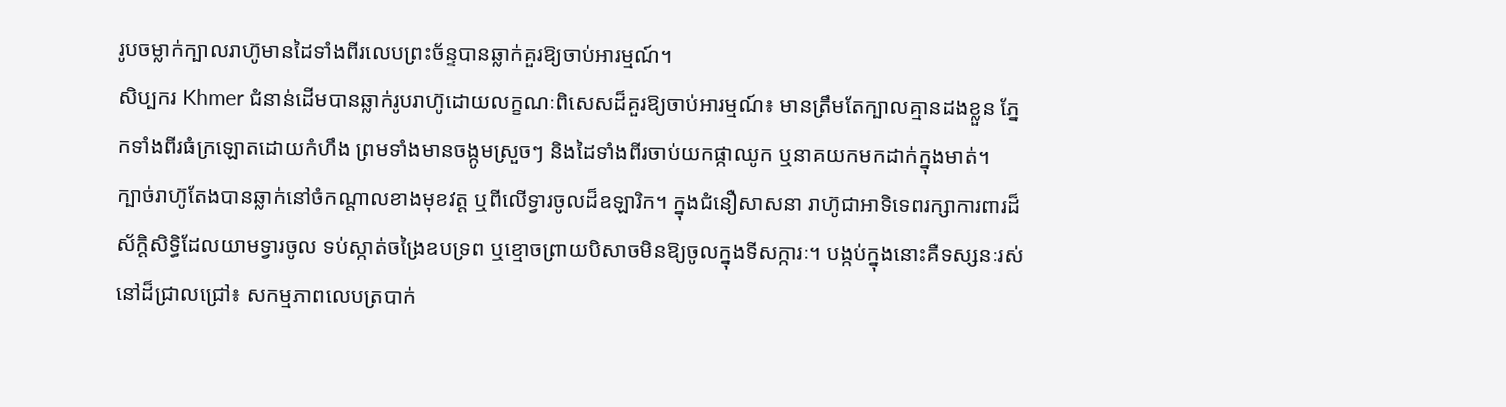រូបចម្លាក់ក្បាលរាហ៊ូមានដៃទាំងពីរលេបព្រះច័ន្ទបានឆ្លាក់គួរឱ្យចាប់អារម្មណ៍។
សិប្បករ Khmer ជំនាន់ដើមបានឆ្លាក់រូបរាហ៊ូដោយលក្ខណៈពិសេសដ៏គួរឱ្យចាប់អារម្មណ៍៖ មានត្រឹមតែក្បាលគ្មានដងខ្លួន ភ្នែកទាំងពីរធំក្រឡោតដោយកំហឹង ព្រមទាំងមានចង្កូមស្រួចៗ និងដៃទាំងពីរចាប់យកផ្កាឈូក ឬនាគយកមកដាក់ក្នុងមាត់។
ក្បាច់រាហ៊ូតែងបានឆ្លាក់នៅចំកណ្តាលខាងមុខវត្ត ឬពីលើទ្វារចូលដ៏ឧឡារិក។ ក្នុងជំនឿសាសនា រាហ៊ូជាអាទិទេពរក្សាការពារដ៏ស័ក្តិសិទ្ធិដែលយាមទ្វារចូល ទប់ស្កាត់ចង្រៃឧបទ្រព ឬខ្មោចព្រាយបិសាចមិនឱ្យចូលក្នុងទីសក្ការៈ។ បង្កប់ក្នុងនោះគឺទស្សនៈរស់នៅដ៏ជ្រាលជ្រៅ៖ សកម្មភាពលេបត្របាក់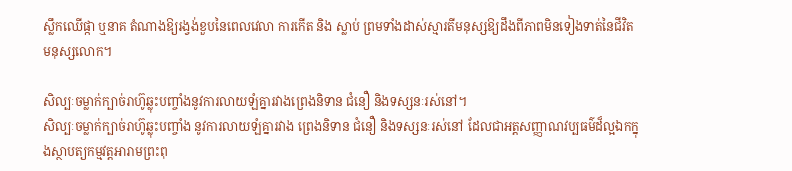ស្លឹកឈើផ្កា ឬនាគ តំណាងឱ្យរង្វង់ខួបនៃពេលវេលា ការកើត និង ស្លាប់ ព្រមទាំងដាស់ស្មារតីមនុស្សឱ្យដឹងពីភាពមិនទៀងទាត់នៃជីវិតមនុស្សលោក។

សិល្បៈចម្លាក់ក្បាច់រាហ៊ូឆ្លុះបញ្ចាំងនូវការលាយឡំគ្នារវាងព្រេងនិទាន ជំនឿ និងទស្សនៈរស់នៅ។
សិល្បៈចម្លាក់ក្បាច់រាហ៊ូឆ្លុះបញ្ចាំង នូវការលាយឡំគ្នារវាង ព្រេងនិទាន ជំនឿ និងទស្សនៈរស់នៅ ដែលជាអត្តសញ្ញាណវប្បធម៌ដ៏ល្អឯកក្នុងស្ថាបត្យកម្មវត្តអារាមព្រះពុ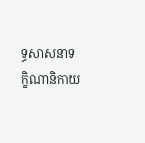ទ្ធសាសនាទក្ខិណានិកាយ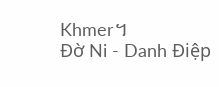Khmer។
Đờ Ni - Danh Điệp